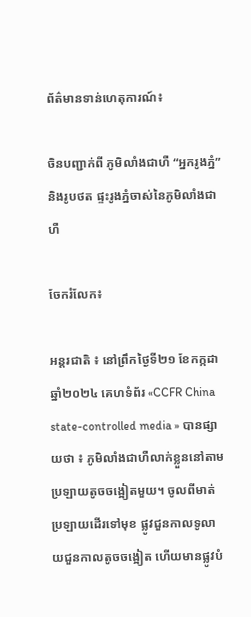ព័ត៌មានទាន់ហេតុការណ៍៖

ចិនបញ្ជាក់ពី ភូមិលាំងជាហឺ “អ្នករូងភ្នំ” និងរូបថត ផ្ទះរូងភ្នំចាស់នៃភូមិលាំងជាហឺ

ចែករំលែក៖

អន្តរជាតិ ៖ នៅព្រឹកថ្ងៃទី២១ ខែកក្កដា ឆ្នាំ២០២៤ គេហទំព័រ «CCFR China state-controlled media » បានផ្សាយថា ៖ ភូមិលាំងជាហឺលាក់ខ្លួននៅតាមប្រឡាយតូចចង្អៀតមួយ។ ចូលពីមាត់ប្រឡាយដើរទៅមុខ ផ្លូវជួនកាលទូលាយជួនកាលតូចចង្អៀត ហើយមានផ្លូវបំ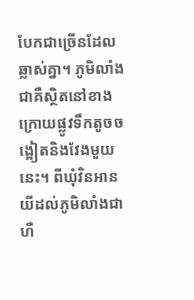បែកជាច្រើនដែលឆ្លាស់គ្នា។ ភូមិលាំងជាគឺស្ថិតនៅខាងក្រោយផ្លូវទឹកតូចចង្អៀតនិងវែងមួយនេះ។ ពីឃុំវិនអានយីដល់ភូមិលាំងជាហឺ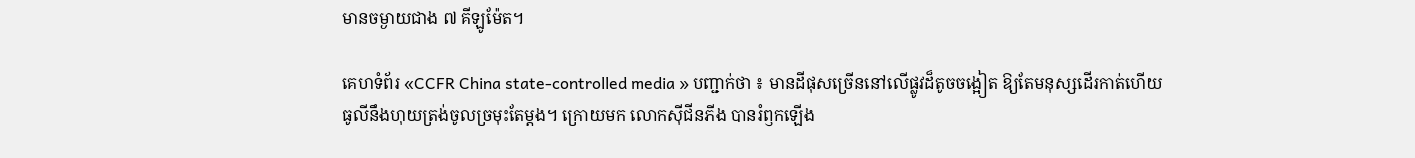មានចម្ងាយជាង ៧ គីឡូម៉ែត។

គេហទំព័រ «CCFR China state-controlled media » បញ្ជាក់ថា ៖ មានដីផុសច្រើននៅលើផ្លូវដ៏តូចចង្អៀត ឱ្យតែមនុស្សដើរកាត់ហើយ ធូលីនឹងហុយត្រង់ចូលច្រមុះតែម្ដង។ ក្រោយមក លោកស៊ីជីនភីង បានរំឭកឡើង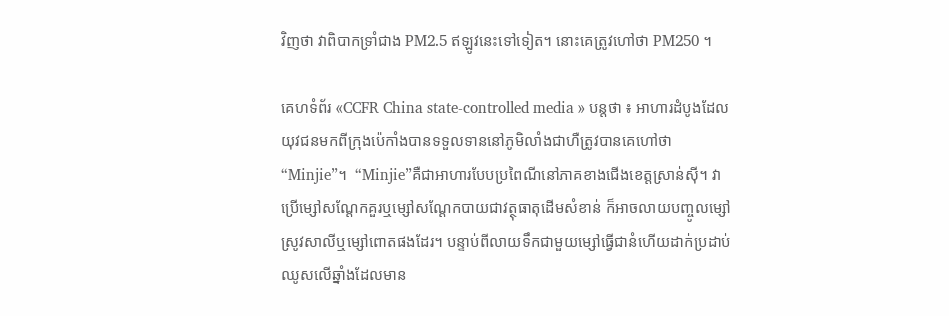វិញថា វាពិបាកទ្រាំជាង PM2.5 ឥឡូវនេះទៅទៀត។ នោះគេត្រូវហៅថា PM250 ។

គេហទំព័រ «CCFR China state-controlled media » បន្តថា ៖ អាហារដំបូងដែលយុវជនមកពីក្រុងប៉េកាំងបានទទួលទាននៅភូមិលាំងជាហឺត្រូវបានគេហៅថា “Minjie”។  “Minjie”គឺជាអាហារបែបប្រពៃណីនៅភាគខាងជើងខេត្តស្រាន់ស៊ី។ វាប្រើម្សៅសណ្តែកគួរឬម្សៅសណ្ដែកបាយជាវត្ថុធាតុដើមសំខាន់ ក៏អាចលាយបញ្ចូលម្សៅស្រូវសាលីឬម្សៅពោតផងដែរ។ បន្ទាប់ពីលាយទឹកជាមួយម្សៅធ្វើជានំហើយដាក់ប្រដាប់ឈូសលើឆ្នាំងដែលមាន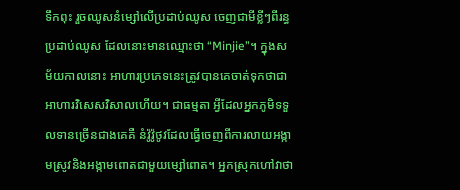ទឹកពុះ រួចឈូសនំម្សៅលើប្រដាប់ឈូស ចេញជាមីខ្លីៗពីរន្ធប្រដាប់ឈូស ដែលនោះមានឈ្មោះថា “Minjie”។ ក្នុងសម័យកាលនោះ អាហារប្រភេទនេះត្រូវបានគេចាត់ទុកថាជាអាហារវិសេសវិសាលហើយ។ ជាធម្មតា អ្វីដែលអ្នកភូមិទទួលទានច្រើនជាងគេគឺ នំវ៉ូវ៉ូថូវដែលធ្វើចេញពីការលាយអង្កាមស្រូវនិងអង្កាមពោតជាមួយម្សៅពោត។ អ្នកស្រុកហៅវាថា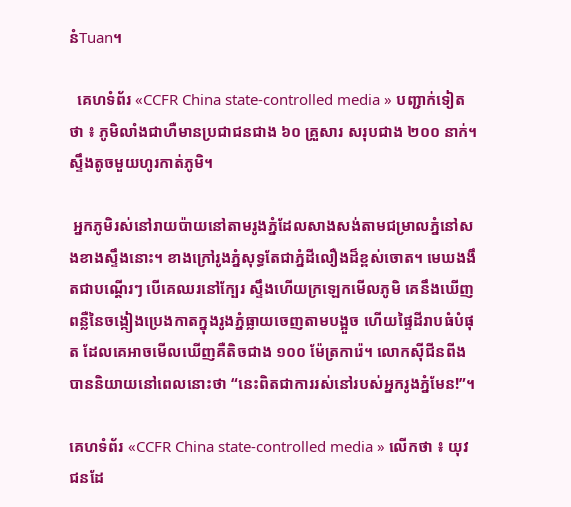នំTuan។

  គេហទំព័រ «CCFR China state-controlled media » បញ្ជាក់ទៀតថា ៖ ភូមិលាំងជាហឺមានប្រជាជនជាង ៦០ គ្រួសារ សរុបជាង ២០០ នាក់។ ស្ទឹងតូចមួយហូរកាត់ភូមិ។

 អ្នកភូមិរស់នៅរាយប៉ាយនៅតាមរូងភ្នំដែលសាងសង់តាមជម្រាលភ្នំនៅសងខាងស្ទឹងនោះ។ ខាងក្រៅរូងភ្នំសុទ្ធតែជាភ្នំដីលឿងដ៏ខ្ពស់ចោត។ មេឃងងឹតជាបណ្តើរៗ បើគេឈរនៅក្បែរ ស្ទឹងហើយក្រឡេកមើលភូមិ គេនឹងឃើញពន្លឺនៃចង្កៀងប្រេងកាតក្នុងរូងភ្នំធ្លាយចេញតាមបង្អួច ហើយផ្ទៃដីរាបធំបំផុត ដែលគេអាចមើលឃើញគឺតិចជាង ១០០ ម៉ែត្រការ៉េ។ លោកស៊ីជីនពីងបាននិយាយនៅពេលនោះថា “នេះពិតជាការរស់នៅរបស់អ្នករូងភ្នំមែន!”។

គេហទំព័រ «CCFR China state-controlled media » លើកថា ៖ យុវជនដែ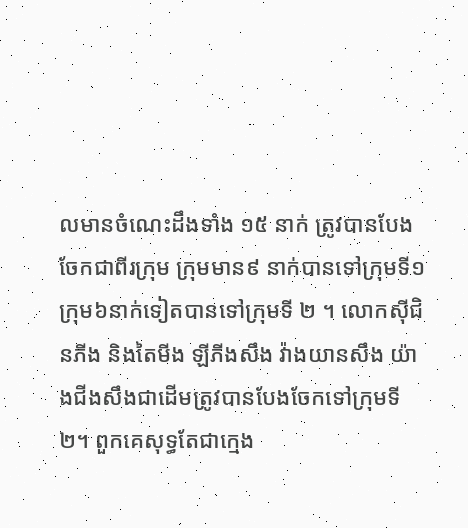លមានចំណេះដឹងទាំង ១៥ នាក់ ត្រូវបានបែងចែកជាពីរក្រុម ក្រុមមាន៩ នាក់បានទៅក្រុមទី១ ក្រុម៦នាក់ទៀតបានទៅក្រុមទី ២ ។ លោកស៊ីជិនភីង និងតៃមីង ឡីភីងសឹង វ៉ាងយានសឹង យ៉ាងជីងសឹងជាដើមត្រូវបានបែងចែកទៅក្រុមទី ២។ ពួកគេសុទ្ធតែជាក្មេង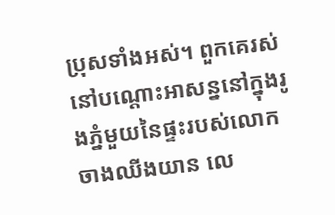ប្រុសទាំងអស់។ ពួកគេរស់នៅបណ្តោះអាសន្ននៅក្នុងរូងភ្នំមួយនៃផ្ទះរបស់លោកចាងឈីងយាន លេ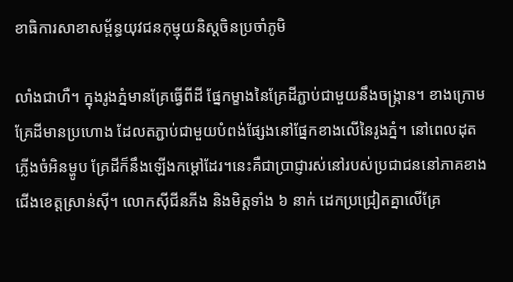ខាធិការសាខាសម្ព័ន្ធយុវជនកុម្មុយនិស្តចិនប្រចាំភូមិ

លាំងជាហឺ។ ក្នុងរូងភ្នំមានគ្រែធ្វើពីដី ផ្នែកម្ខាងនៃគ្រែដីភ្ជាប់ជាមួយនឹងចង្រ្កាន។ ខាងក្រោមគ្រែដីមានប្រហោង ដែលតភ្ជាប់ជាមួយបំពង់ផ្សែងនៅផ្នែកខាងលើនៃរូងភ្នំ។ នៅពេលដុតភ្លើងចំអិនម្ហូប គ្រែដីក៏នឹងឡើងកម្តៅដែរ។នេះគឺជាប្រាជ្ញារស់នៅរបស់ប្រជាជននៅភាគខាងជើងខេត្តស្រាន់ស៊ី។ លោកស៊ីជីនភីង និងមិត្តទាំង ៦ នាក់ ដេកប្រជ្រៀតគ្នាលើគ្រែ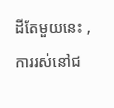ដីតែមួយនេះ , ការរស់នៅជ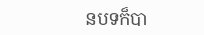នបទក៏បា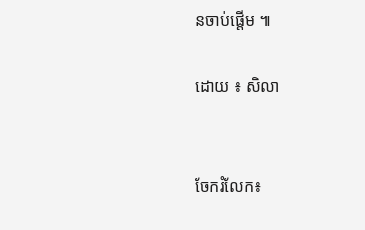នចាប់ផ្តើម ៕

ដោយ ៖ សិលា


ចែករំលែក៖